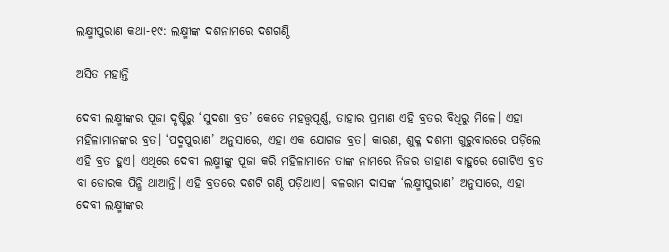ଲକ୍ଷ୍ମୀପୁରାଣ କଥା-୧୯: ଲକ୍ଷ୍ମୀଙ୍କ ଦଶନାମରେ ଦଶଗଣ୍ଠି

ଅସିତ ମହାନ୍ତି

ଦେବୀ ଲକ୍ଷ୍ମୀଙ୍କର ପୂଜା ଦୃଷ୍ଟିରୁ ‘ସୁଦଶା ବ୍ରତ’ କେତେ ମହତ୍ତ୍ୱପୂର୍ଣ୍ଣ, ତାହାର ପ୍ରମାଣ ଏହି ବ୍ରତର ବିଧିରୁ ମିଳେ। ଏହା ମହିଳାମାନଙ୍କର ବ୍ରତ। ‘ପଦ୍ମପୁରାଣ’ ଅନୁସାରେ, ଏହା ଏକ ଯୋଗଜ ବ୍ରତ। କାରଣ, ଶୁକ୍ଳ ଦଶମୀ ଗୁରୁବାରରେ ପଡ଼ିଲେ ଏହି ବ୍ରତ ହୁଏ। ଏଥିରେ ଦେବୀ ଲକ୍ଷ୍ମୀଙ୍କୁ ପୂଜା କରି ମହିଳାମାନେ ତାଙ୍କ ନାମରେ ନିଜର ଡାହାଣ ବାହୁରେ ଗୋଟିଏ ବ୍ରତ ବା ଡୋରକ ପିନ୍ଧି ଥାଆନ୍ତି। ଏହି ବ୍ରତରେ ଦଶଟି ଗଣ୍ଠି ପଡ଼ିଥାଏ। ବଳରାମ ଦାସଙ୍କ ‘ଲକ୍ଷ୍ମୀପୁରାଣ’ ଅନୁସାରେ, ଏହା ଦେବୀ ଲକ୍ଷ୍ମୀଙ୍କର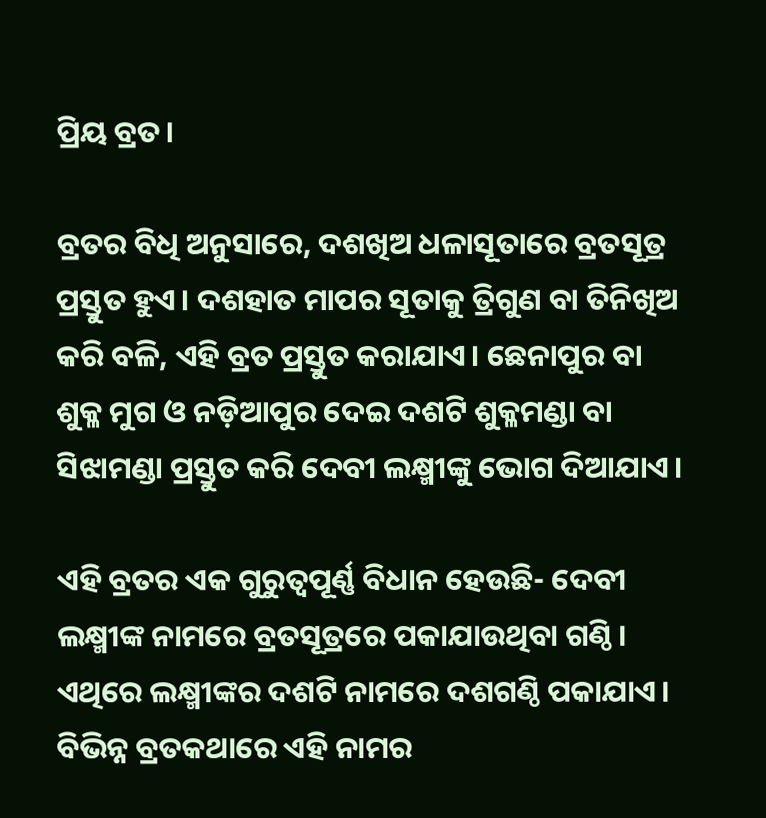ପ୍ରିୟ ବ୍ରତ।

ବ୍ରତର ବିଧି ଅନୁସାରେ, ଦଶଖିଅ ଧଳାସୂତାରେ ବ୍ରତସୂତ୍ର ପ୍ରସ୍ତୁତ ହୁଏ। ଦଶହାତ ମାପର ସୂତାକୁ ତ୍ରିଗୁଣ ବା ତିନିଖିଅ କରି ବଳି, ଏହି ବ୍ରତ ପ୍ରସ୍ତୁତ କରାଯାଏ। ଛେନାପୁର ବା ଶୁକ୍ଳ ମୁଗ ଓ ନଡ଼ିଆପୁର ଦେଇ ଦଶଟି ଶୁକ୍ଳମଣ୍ଡା ବା ସିଝାମଣ୍ଡା ପ୍ରସ୍ତୁତ କରି ଦେବୀ ଲକ୍ଷ୍ମୀଙ୍କୁ ଭୋଗ ଦିଆଯାଏ।

ଏହି ବ୍ରତର ଏକ ଗୁରୁତ୍ୱପୂର୍ଣ୍ଣ ବିଧାନ ହେଉଛି- ଦେବୀ ଲକ୍ଷ୍ମୀଙ୍କ ନାମରେ ବ୍ରତସୂତ୍ରରେ ପକାଯାଉଥିବା ଗଣ୍ଠି। ଏଥିରେ ଲକ୍ଷ୍ମୀଙ୍କର ଦଶଟି ନାମରେ ଦଶଗଣ୍ଠି ପକାଯାଏ। ବିଭିନ୍ନ ବ୍ରତକଥାରେ ଏହି ନାମର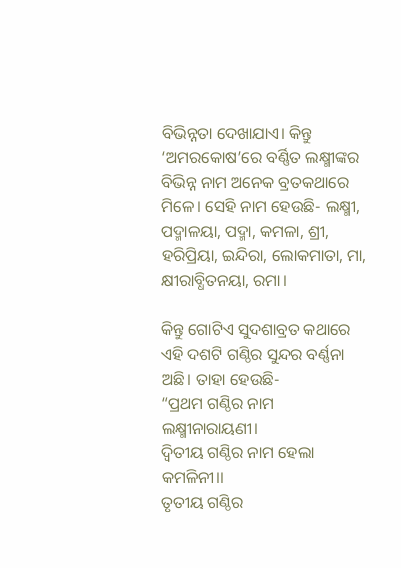ବିଭିନ୍ନତା ଦେଖାଯାଏ। କିନ୍ତୁ ‘ଅମରକୋଷ’ରେ ବର୍ଣ୍ଣିତ ଲକ୍ଷ୍ମୀଙ୍କର ବିଭିନ୍ନ ନାମ ଅନେକ ବ୍ରତକଥାରେ ମିଳେ। ସେହି ନାମ ହେଉଛି- ଲକ୍ଷ୍ମୀ, ପଦ୍ମାଳୟା, ପଦ୍ମା, କମଳା, ଶ୍ରୀ, ହରିପ୍ରିୟା, ଇନ୍ଦିରା, ଲୋକମାତା, ମା, କ୍ଷୀରାବ୍ଧିତନୟା, ରମା।

କିନ୍ତୁ ଗୋଟିଏ ସୁଦଶାବ୍ରତ କଥାରେ ଏହି ଦଶଟି ଗଣ୍ଠିର ସୁନ୍ଦର ବର୍ଣ୍ଣନା ଅଛି। ତାହା ହେଉଛି-
“ପ୍ରଥମ ଗଣ୍ଠିର ନାମ ଲକ୍ଷ୍ମୀନାରାୟଣୀ।
ଦ୍ୱିତୀୟ ଗଣ୍ଠିର ନାମ ହେଲା କମଳିନୀ।।
ତୃତୀୟ ଗଣ୍ଠିର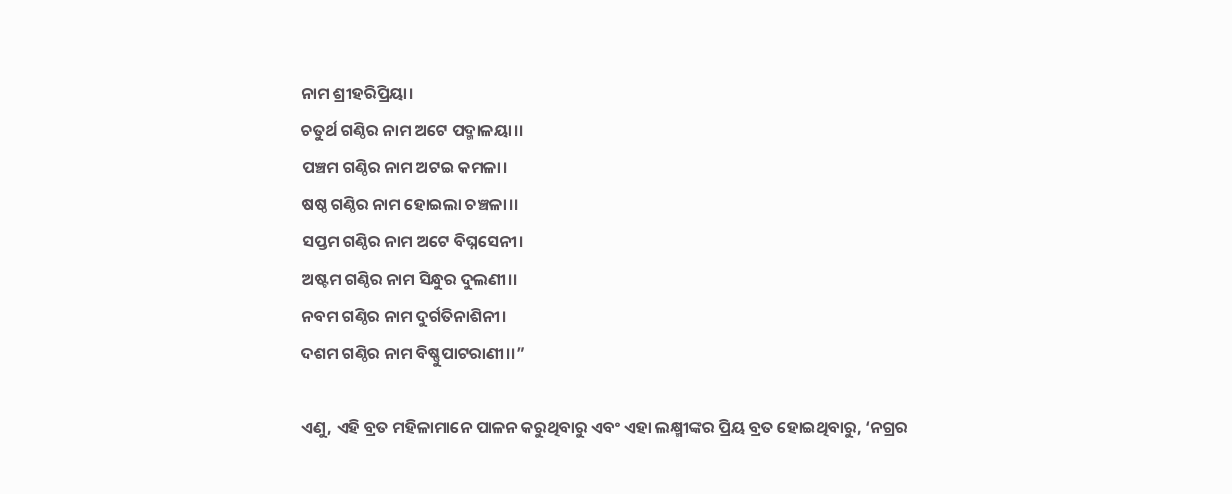ନାମ ଶ୍ରୀହରିପ୍ରିୟା।
ଚତୁର୍ଥ ଗଣ୍ଠିର ନାମ ଅଟେ ପଦ୍ମାଳୟା।।
ପଞ୍ଚମ ଗଣ୍ଠିର ନାମ ଅଟଇ କମଳା।
ଷଷ୍ଠ ଗଣ୍ଠିର ନାମ ହୋଇଲା ଚଞ୍ଚଳା।।
ସପ୍ତମ ଗଣ୍ଠିର ନାମ ଅଟେ ବିଘ୍ନସେନୀ।
ଅଷ୍ଟମ ଗଣ୍ଠିର ନାମ ସିନ୍ଧୁର ଦୁଲଣୀ।।
ନବମ ଗଣ୍ଠିର ନାମ ଦୁର୍ଗତିନାଶିନୀ।
ଦଶମ ଗଣ୍ଠିର ନାମ ବିଷ୍ଣୁପାଟରାଣୀ।।”

ଏଣୁ, ଏହି ବ୍ରତ ମହିଳାମାନେ ପାଳନ କରୁଥିବାରୁ ଏବଂ ଏହା ଲକ୍ଷ୍ମୀଙ୍କର ପ୍ରିୟ ବ୍ରତ ହୋଇଥିବାରୁ, ‘ନଗ୍ରର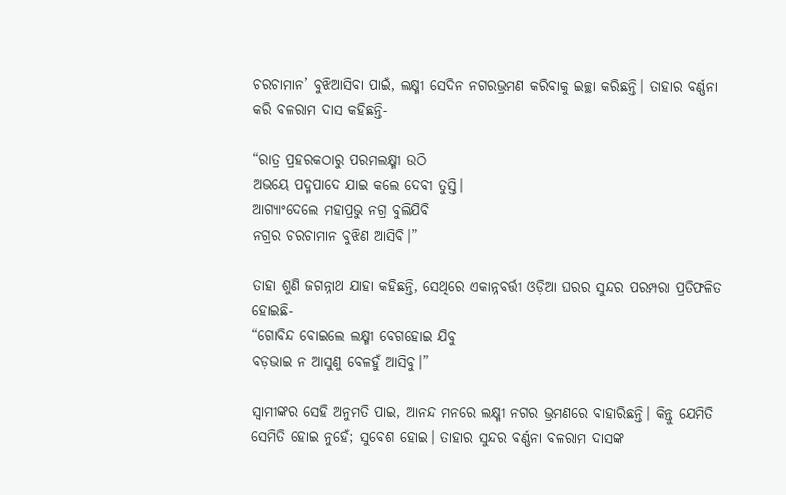ଚରଚାମାନ’ ବୁଝିଆସିବା ପାଇଁ, ଲକ୍ଷ୍ମୀ ସେଦିନ ନଗରଭ୍ରମଣ କରିବାକୁ ଇଚ୍ଛା କରିଛନ୍ତି। ତାହାର ବର୍ଣ୍ଣନା କରି ବଳରାମ ଦାସ କହିଛନ୍ତି-

“ରାତ୍ର ପ୍ରହରକଠାରୁ ପରମଲକ୍ଷ୍ମୀ ଉଠି
ଅଭୟେ ପଦ୍ମପାଦେ ଯାଇ କଲେ ଦେବୀ ତୁସ୍ତି।
ଆଗ୍ୟାଂଦେଲେ ମହାପ୍ରଭୁ ନଗ୍ର ବୁଲିଯିବି
ନଗ୍ରର ଚରଚାମାନ ବୁଝିଣ ଆସିବି।”

ତାହା ଶୁଣି ଜଗନ୍ନାଥ ଯାହା କହିଛନ୍ତି, ସେଥିରେ ଏକାନ୍ନବର୍ତ୍ତୀ ଓଡ଼ିଆ ଘରର ସୁନ୍ଦର ପରମ୍ପରା ପ୍ରତିଫଳିତ ହୋଇଛି-
“ଗୋବିନ୍ଦ ବୋଇଲେ ଲକ୍ଷ୍ମୀ ବେଗହୋଇ ଯିବୁ
ବଡ଼ଭାଇ ନ ଆସୁଣୁ ବେଳହୁଁ ଆସିବୁ।”

ସ୍ୱାମୀଙ୍କର ସେହି ଅନୁମତି ପାଇ, ଆନନ୍ଦ ମନରେ ଲକ୍ଷ୍ମୀ ନଗର ଭ୍ରମଣରେ ବାହାରିଛନ୍ତି। କିନ୍ତୁ ଯେମିତି ସେମିତି ହୋଇ ନୁହେଁ; ସୁବେଶ ହୋଇ। ତାହାର ସୁନ୍ଦର ବର୍ଣ୍ଣନା ବଳରାମ ଦାସଙ୍କ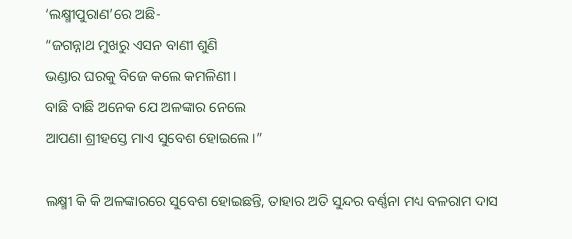‘ଲକ୍ଷ୍ମୀପୁରାଣ’ରେ ଅଛି-
“ଜଗନ୍ନାଥ ମୁଖରୁ ଏସନ ବାଣୀ ଶୁଣି
ଭଣ୍ଡାର ଘରକୁ ବିଜେ କଲେ କମଳିଣୀ।
ବାଛି ବାଛି ଅନେକ ଯେ ଅଳଙ୍କାର ନେଲେ
ଆପଣା ଶ୍ରୀହସ୍ତେ ମାଏ ସୁବେଶ ହୋଇଲେ।”

ଲକ୍ଷ୍ମୀ କି କି ଅଳଙ୍କାରରେ ସୁବେଶ ହୋଇଛନ୍ତି, ତାହାର ଅତି ସୁନ୍ଦର ବର୍ଣ୍ଣନା ମଧ୍ୟ ବଳରାମ ଦାସ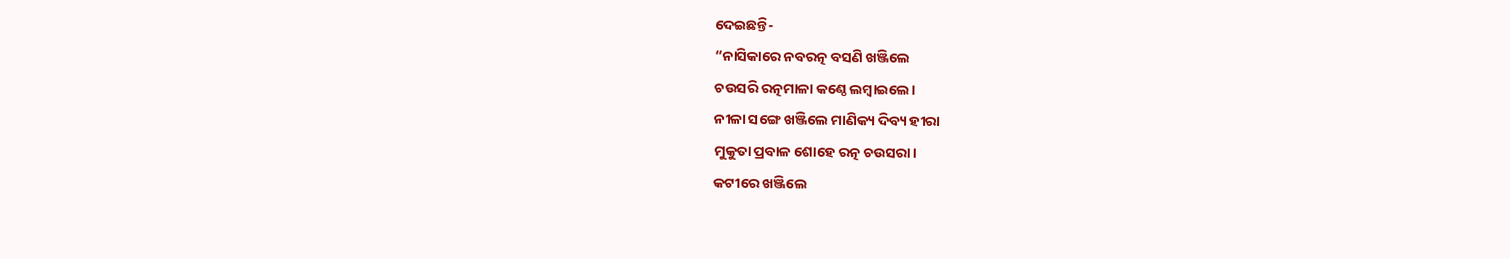ଦେଇଛନ୍ତି-
“ନାସିକାରେ ନବରତ୍ନ ବସଣି ଖଞ୍ଜିଲେ
ଚଉସରି ରତ୍ନମାଳା କଣ୍ଠେ ଲମ୍ବାଇଲେ।
ନୀଳା ସଙ୍ଗେ ଖଞ୍ଜିଲେ ମାଣିକ୍ୟ ଦିବ୍ୟ ହୀରା
ମୁକୁତା ପ୍ରବାଳ ଶୋହେ ରତ୍ନ ଚଉସରା।
କଟୀରେ ଖଞ୍ଜିଲେ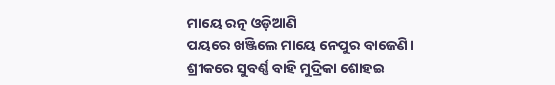ମାୟେ ରତ୍ନ ଓଡ଼ିଆଣି
ପୟରେ ଖଞ୍ଜିଲେ ମାୟେ ନେପୁର ବାଜେଣି।
ଶ୍ରୀକରେ ସୁବର୍ଣ୍ଣ ବାହି ମୁଦ୍ରିକା ଶୋହଇ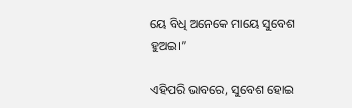ୟେ ବିଧି ଅନେକେ ମାୟେ ସୁବେଶ ହୁଅଇ।”

ଏହିପରି ଭାବରେ, ସୁବେଶ ହୋଇ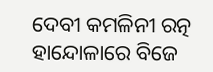ଦେବୀ କମଳିନୀ ରତ୍ନ ହାନ୍ଦୋଳାରେ ବିଜେ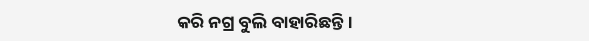କରି ନଗ୍ର ବୁଲି ବାହାରିଛନ୍ତି।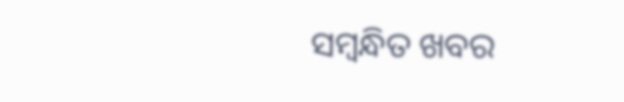ସମ୍ବନ୍ଧିତ ଖବର